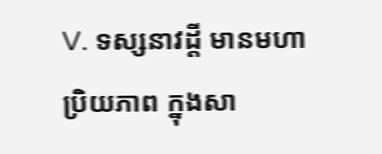V. ទស្សនាវដ្តី មានមហាប្រិយភាព ក្នុងសា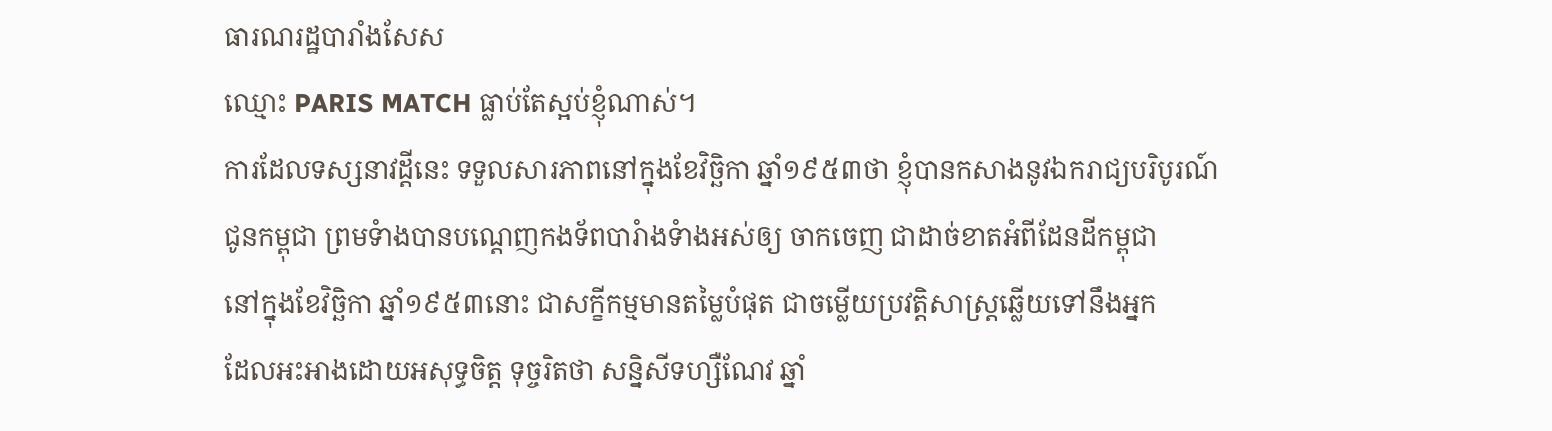ធារណរដ្ឋបារាំងសែស
ឈ្មោះ PARIS MATCH ធ្លាប់តែស្អប់ខ្ញុំណាស់។
ការដែលទស្សនាវដ្តីនេះ ទទួលសារភាពនៅក្នុងខែវិច្ឆិកា ឆ្នាំ១៩៥៣ថា ខ្ញុំបានកសាងនូវឯករាជ្យបរិបូរណ៍
ជូនកម្ពុជា ព្រមទំាងបានបណ្តេញកងទ័ពបារំាងទំាងអស់ឲ្យ ចាកចេញ ជាដាច់ខាតអំពីដែនដីកម្ពុជា
នៅក្នុងខែវិច្ឆិកា ឆ្នាំ១៩៥៣នោះ ជាសក្ខីកម្មមានតម្លៃបំផុត ជាចម្លើយប្រវត្តិសាស្រ្តឆ្លើយទៅនឹងអ្នក
ដែលអះអាងដោយអសុទ្ធចិត្ត ទុច្ចរិតថា សន្និសីទហ្សឺណែវ ឆ្នាំ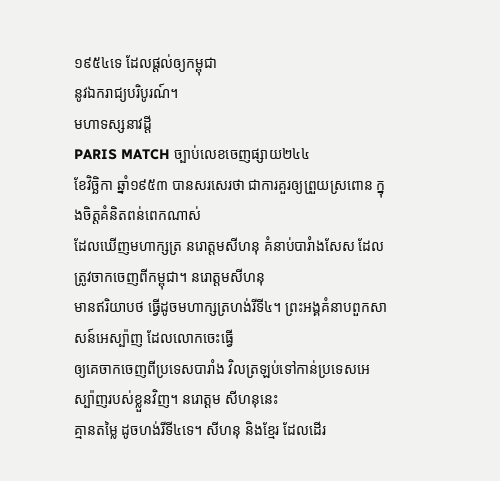១៩៥៤ទេ ដែលផ្តល់ឲ្យកម្ពុជា
នូវឯករាជ្យបរិបូរណ៍។
មហាទស្សនាវដ្តី
PARIS MATCH ច្បាប់លេខចេញផ្សាយ២៤៤
ខែវិច្ឆិកា ឆ្នាំ១៩៥៣ បានសរសេរថា ជាការគួរឲ្យព្រួយស្រពោន ក្នុងចិត្តគំនិតពន់ពេកណាស់
ដែលឃើញមហាក្សត្រ នរោត្តមសីហនុ គំនាប់បារំាងសែស ដែលត្រូវចាកចេញពីកម្ពុជា។ នរោត្តមសីហនុ
មានឥរិយាបថ ធ្វើដូចមហាក្សត្រហង់រីទី៤។ ព្រះអង្គគំនាបពួកសាសន៍អេស្ប៉ាញ ដែលលោកចេះធ្វើ
ឲ្យគេចាកចេញពីប្រទេសបារាំង វិលត្រឡប់ទៅកាន់ប្រទេសអេស្ប៉ាញរបស់ខ្លួនវិញ។ នរោត្តម សីហនុនេះ
គ្មានតម្លៃ ដូចហង់រីទី៤ទេ។ សីហនុ និងខ្មែរ ដែលដើរ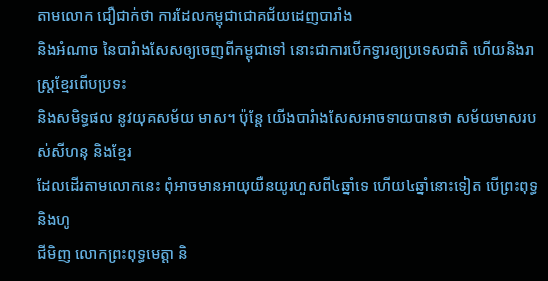តាមលោក ជឿជាក់ថា ការដែលកម្ពុជាជោគជ័យដេញបារាំង
និងអំណាច នៃបារំាងសែសឲ្យចេញពីកម្ពុជាទៅ នោះជាការបើកទ្វារឲ្យប្រទេសជាតិ ហើយនិងរាស្រ្តខ្មែរពើបប្រទះ
និងសមិទ្ធផល នូវយុគសម័យ មាស។ ប៉ុន្តែ យើងបារំាងសែសអាចទាយបានថា សម័យមាសរបស់សីហនុ និងខ្មែរ
ដែលដើរតាមលោកនេះ ពុំអាចមានអាយុយឺនយូរហួសពី៤ឆ្នាំទេ ហើយ៤ឆ្នាំនោះទៀត បើព្រះពុទ្ធ និងហូ
ជីមិញ លោកព្រះពុទ្ធមេត្តា និ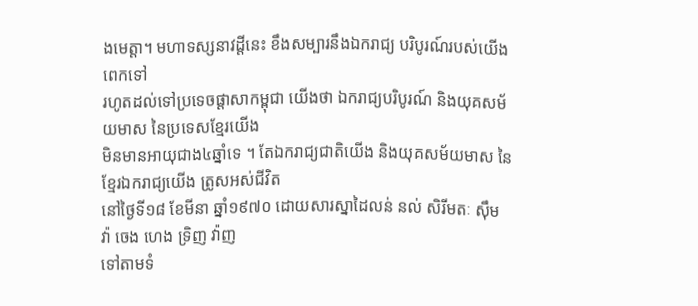ងមេត្តា។ មហាទស្សនាវដ្តីនេះ ខឹងសម្បារនឹងឯករាជ្យ បរិបូរណ៍របស់យើងពេកទៅ
រហូតដល់ទៅប្រទេចផ្តាសាកម្ពុជា យើងថា ឯករាជ្យបរិបូរណ៍ និងយុគសម័យមាស នៃប្រទេសខ្មែរយើង
មិនមានអាយុជាង៤ឆ្នាំទេ ។ តែឯករាជ្យជាតិយើង និងយុគសម័យមាស នៃខ្មែរឯករាជ្យយើង ត្រូសអស់ជីវិត
នៅថ្ងៃទី១៨ ខែមីនា ឆ្នាំ១៩៧០ ដោយសារស្នាដៃលន់ នល់ សិរីមតៈ ស៊ឹម វ៉ា ចេង ហេង ទ្រិញ វ៉ាញ
ទៅតាមទំ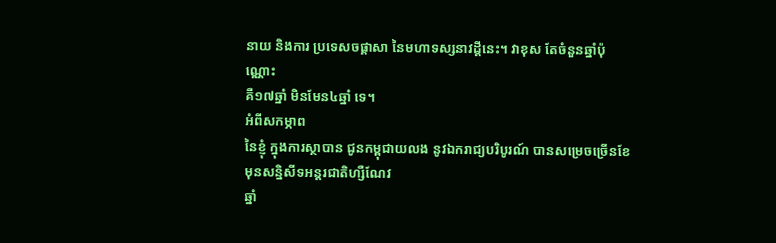នាយ និងការ ប្រទេសចផ្តាសា នៃមហាទស្សនាវដ្តីនេះ។ វាខុស តែចំនួនឆ្នាំប៉ុណ្ណោះ
គឺ១៧ឆ្នាំ មិនមែន៤ឆ្នាំ ទេ។
អំពីសកម្ភាព
នៃខ្ញុំ ក្នុងការស្ថាបាន ជូនកម្ពុជាយលង នូវឯករាជ្យបរិបូរណ៍ បានសម្រេចច្រើនខែ មុនសន្និសីទអន្តរជាតិហ្សឺណែវ
ឆ្នាំ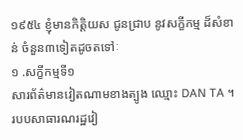១៩៥៤ ខ្ញុំមានកិត្តិយស ជូនជ្រាប នូវសក្ខីកម្ម ដ៏សំខាន់ ចំនួន៣ទៀតដូចតទៅៈ
១ .សក្ខីកម្មទី១
សារព័ត៌មានវៀតណាមខាងត្បូង ឈ្មោះ DAN TA ។ របបសាធារណរដ្ឋវៀ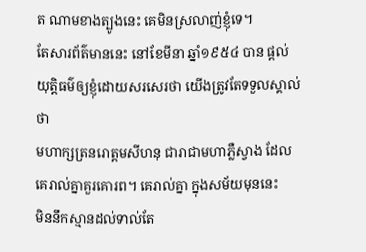ត ណាមខាងត្បូងនេះ គេមិនស្រលាញ់ខ្ញុំទេ។
តែសារព័ត៌មាននេះ នៅខែមីនា ឆ្នាំ១៩៥៤ បាន ផ្តល់យុត្តិធម៌ឲ្យខ្ញុំដោយសរសេរថា យើងត្រូវតែទទួលស្គាល់ថា
មហាក្សត្រនរោត្តមសីហនុ ជារាជាមហាភ្លឺស្វាង ដែលគេរាល់គ្នាគួរគោរព។ គេរាល់គ្នា ក្នុងសម័យមុននេះ
មិននឹកស្មានដល់ទាល់តែ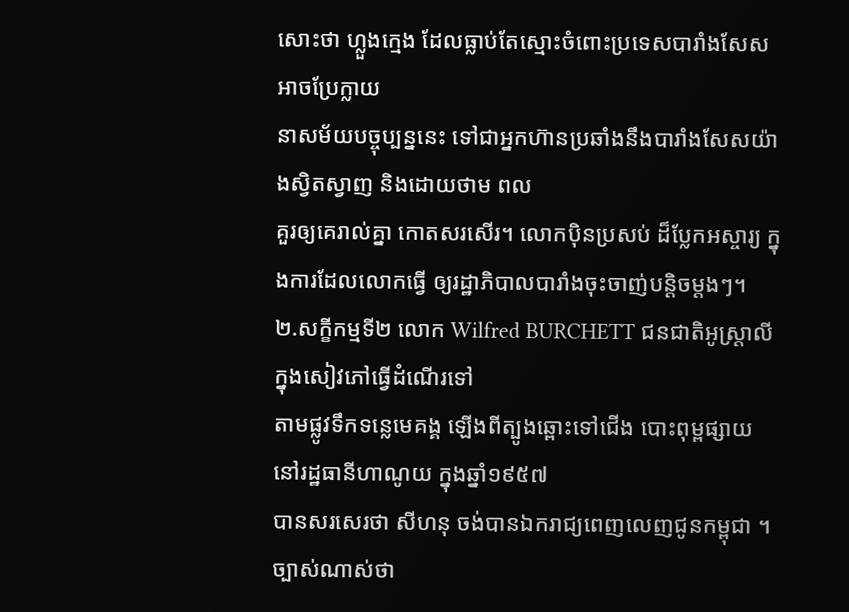សោះថា ហ្លួងក្មេង ដែលធ្លាប់តែស្មោះចំពោះប្រទេសបារាំងសែស អាចប្រែក្លាយ
នាសម័យបច្ចុប្បន្ននេះ ទៅជាអ្នកហ៊ានប្រឆាំងនឹងបារាំងសែសយ៉ាងស្វិតស្វាញ និងដោយថាម ពល
គួរឲ្យគេរាល់គ្នា កោតសរសើរ។ លោកប៉ិនប្រសប់ ដ៏ប្លែកអស្ចារ្យ ក្នុងការដែលលោកធ្វើ ឲ្យរដ្ឋាភិបាលបារាំងចុះចាញ់បន្តិចម្តងៗ។
២.សក្ខីកម្មទី២ លោក Wilfred BURCHETT ជនជាតិអូស្រ្តាលី ក្នុងសៀវភៅធ្វើដំណើរទៅ
តាមផ្លូវទឹកទន្លេមេគង្គ ឡើងពីត្បូងឆ្ពោះទៅជើង បោះពុម្ពផ្សាយ នៅរដ្ឋធានីហាណូយ ក្នុងឆ្នាំ១៩៥៧
បានសរសេរថា សីហនុ ចង់បានឯករាជ្យពេញលេញជូនកម្ពុជា ។ ច្បាស់ណាស់ថា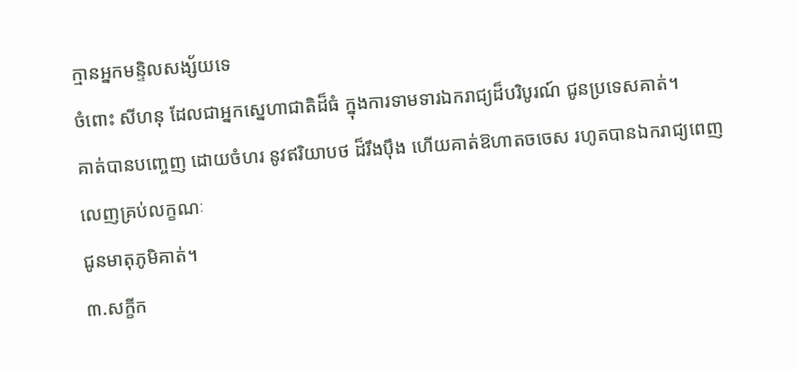ក្មានអ្នកមន្ទិលសង្ស័យទេ
ចំពោះ សីហនុ ដែលជាអ្នកស្នេហាជាតិដ៏ធំ ក្នុងការទាមទារឯករាជ្យដ៏បរិបូរណ៍ ជូនប្រទេសគាត់។
គាត់បានបញ្ចេញ ដោយចំហរ នូវឥរិយាបថ ដ៏រឹងប៉ឹង ហើយគាត់ឱហាតចចេស រហូតបានឯករាជ្យពេញលេញគ្រប់លក្ខណៈ
ជូនមាតុភូមិគាត់។
៣.សក្ខីក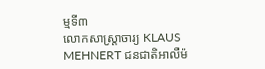ម្មទី៣
លោកសាស្រ្តាចារ្យ KLAUS
MEHNERT ជនជាតិអាលឺម៉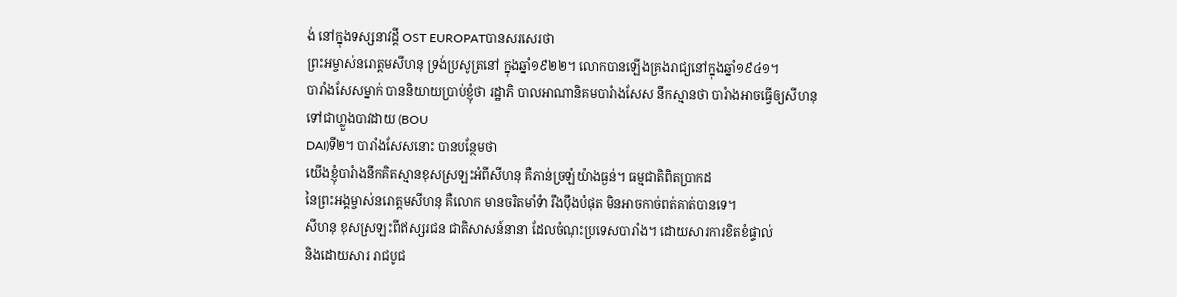ង់ នៅក្នុងទស្សនាវដ្តី OST EUROPATបានសរសេរថា
ព្រះអម្ចាស់នរោត្តមសីហនុ ទ្រង់ប្រសូត្រនៅ ក្នុងឆ្នាំ១៩២២។ លោកបានឡើងគ្រងរាជ្យនៅក្នុងឆ្នាំ១៩៤១។
បារាំងសែសម្នាក់ បាននិយាយប្រាប់ខ្ញុំថា រដ្ឋាភិ បាលអាណានិគមបារំាងសែស នឹកស្មានថា បារំាងអាចធ្វើឲ្យសីហនុ
ទៅជាហ្លួងបាវដាយ (BOU
DAI)ទី២។ បារាំងសែសនោះ បានបន្ថែមថា
យើងខ្ញុំបារំាងនឹកគិតស្មានខុសស្រឡះអំពីសីហនុ គឺភាន់ច្រឡំយ៉ាងធ្ងន់។ ធម្មជាតិពិតប្រាកដ
នៃព្រះអង្គម្ចាស់នរោត្តមសីហនុ គឺលោក មានចរិតមាំទំា រឹងប៉ឹងបំផុត មិនអាចកាច់ពត់គាត់បានទេ។
សីហនុ ខុសស្រឡះពីឥស្សរជន ជាតិសាសន៍នានា ដែលចំណុះប្រទេសបារាំង។ ដោយសារការខិតខំផ្ទាល់
និងដោយសារ រាជបូជ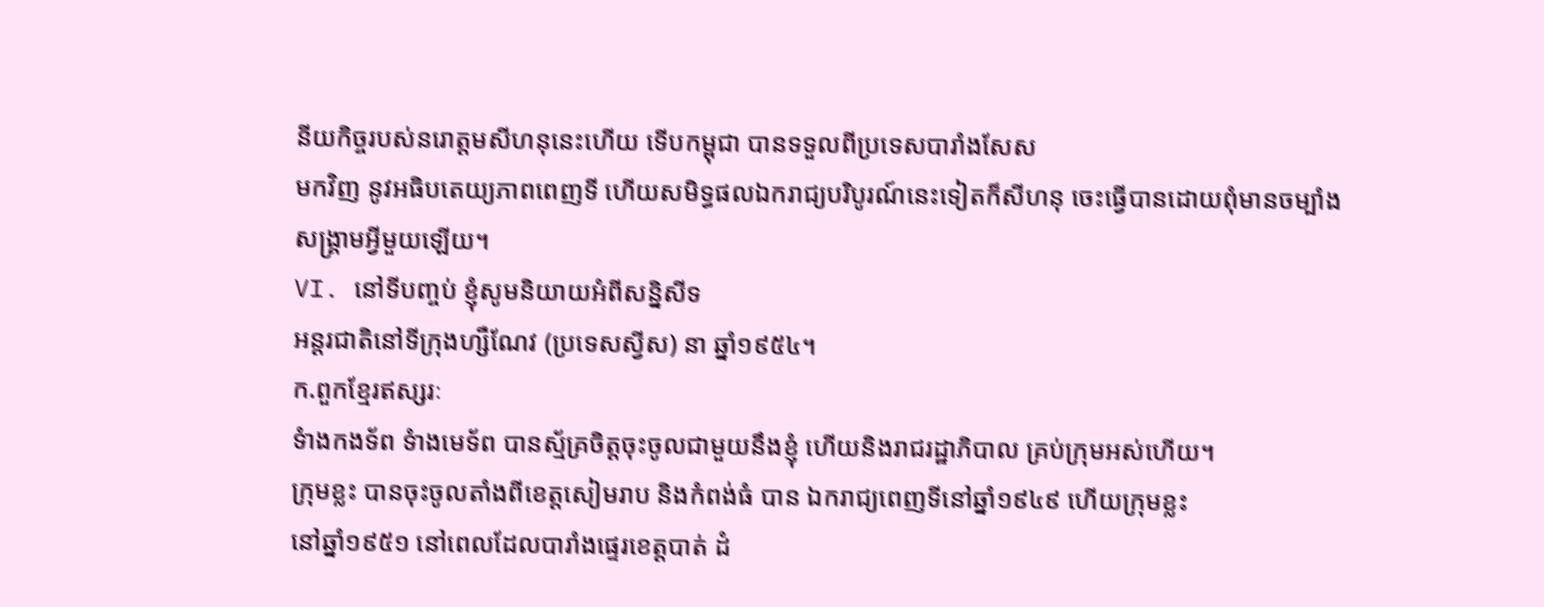នីយកិច្ចរបស់នរោត្តមសីហនុនេះហើយ ទើបកម្ពុជា បានទទួលពីប្រទេសបារាំងសែស
មកវិញ នូវអធិបតេយ្យភាពពេញទី ហើយសមិទ្ធផលឯករាជ្យបរិបូរណ៍នេះទៀតក៏សីហនុ ចេះធ្វើបានដោយពុំមានចម្បាំង
សង្រ្គាមអ្វីមួយឡើយ។
VI. នៅទីបញ្ចប់ ខ្ញុំសូមនិយាយអំពីសន្និសីទ
អន្តរជាតិនៅទីក្រុងហ្សឺណែវ (ប្រទេសស្វីស) នា ឆ្នាំ១៩៥៤។
ក.ពួកខ្មែរឥស្សរៈ
ទំាងកងទ័ព ទំាងមេទ័ព បានស្ម័គ្រចិត្តចុះចូលជាមួយនឹងខ្ញុំ ហើយនិងរាជរដ្ឋាភិបាល គ្រប់ក្រុមអស់ហើយ។
ក្រុមខ្លះ បានចុះចូលតាំងពីខេត្តសៀមរាប និងកំពង់ធំ បាន ឯករាជ្យពេញទីនៅឆ្នាំ១៩៤៩ ហើយក្រុមខ្លះ
នៅឆ្នាំ១៩៥១ នៅពេលដែលបារាំងផ្ទេរខេត្តបាត់ ដំ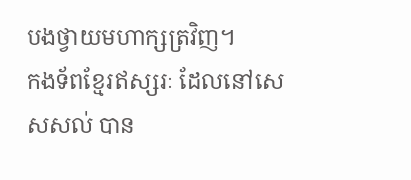បងថ្វាយមហាក្សត្រវិញ។
កងទ័ពខ្មែរឥស្សរៈ ដែលនៅសេសសល់ បាន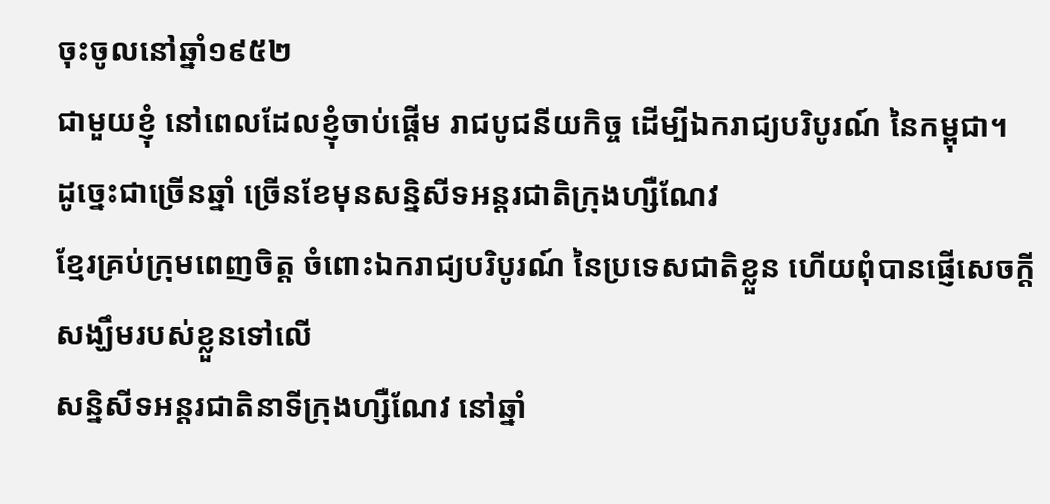ចុះចូលនៅឆ្នាំ១៩៥២
ជាមួយខ្ញុំ នៅពេលដែលខ្ញុំចាប់ផ្តើម រាជបូជនីយកិច្ច ដើម្បីឯករាជ្យបរិបូរណ៍ នៃកម្ពុជា។
ដូច្នេះជាច្រើនឆ្នាំ ច្រើនខែមុនសន្និសីទអន្តរជាតិក្រុងហ្សឺណែវ
ខ្មែរគ្រប់ក្រុមពេញចិត្ត ចំពោះឯករាជ្យបរិបូរណ៍ នៃប្រទេសជាតិខ្លួន ហើយពុំបានផ្ញើសេចក្តីសង្ឃឹមរបស់ខ្លួនទៅលើ
សន្និសីទអន្តរជាតិនាទីក្រុងហ្សឺណែវ នៅឆ្នាំ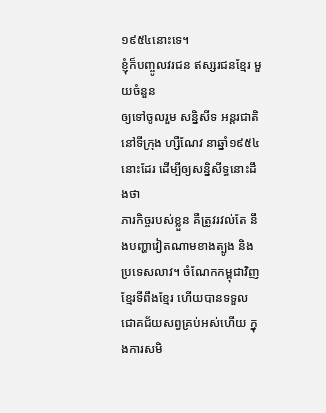១៩៥៤នោះទេ។
ខ្ញុំក៏បញ្ចូលវរជន ឥស្សរជនខ្មែរ មួយចំនួន
ឲ្យទៅចូលរួម សន្និសីទ អន្តរជាតិនៅទីក្រុង ហ្សឺណែវ នាឆ្នាំ១៩៥៤នោះដែរ ដើម្បីឲ្យសន្និសីទ្ធនោះដឹងថា
ភារកិច្ចរបស់ខ្លួន គឺត្រូវរវល់តែ នឹងបញ្ហាវៀតណាមខាងត្បូង និងប្រទេសលាវ។ ចំណែកកម្ពុជាវិញ
ខ្មែរទីពឹងខ្មែរ ហើយបានទទួលជោគជ័យសព្វគ្រប់អស់ហើយ ក្នុងការសមិ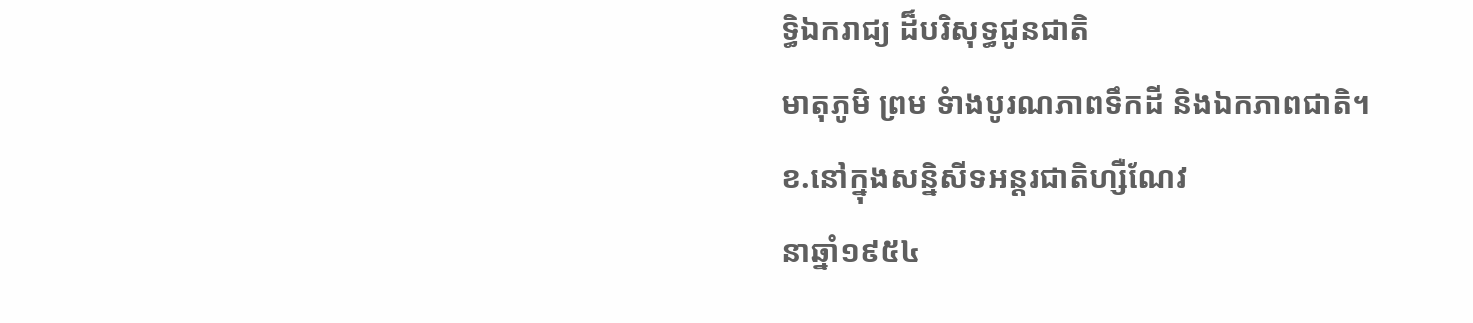ទ្ធិឯករាជ្យ ដ៏បរិសុទ្ធជូនជាតិ
មាតុភូមិ ព្រម ទំាងបូរណភាពទឹកដី និងឯកភាពជាតិ។
ខ.នៅក្នុងសន្និសីទអន្តរជាតិហ្សឺណែវ
នាឆ្នាំ១៩៥៤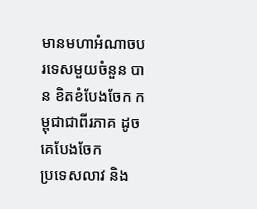មានមហាអំណាចបរទេសមួយចំនួន បាន ខិតខំបែងចែក កម្ពុជាជាពីរភាគ ដូចគេបែងចែក
ប្រទេសលាវ និង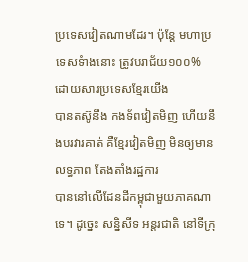ប្រទេសវៀតណាមដែរ។ ប៉ុន្តែ មហាប្រទេសទំាងនោះ ត្រូវបរាជ័យ១០០% ដោយសារប្រទេសខ្មែរយើង
បានតស៊ូនឹង កងទ័ពវៀតមិញ ហើយនឹងបរវារគាត់ គឺខ្មែរវៀតមិញ មិនឲ្យមានលទ្ធភាព តែងតាំងរដ្ឋការ
បាននៅលើដែនដីកម្ពុជាមួយភាគណាទេ។ ដូច្នេះ សន្និសីទ អន្តរជាតិ នៅទីក្រុ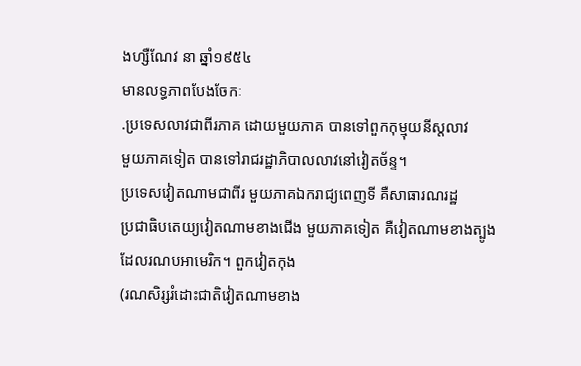ងហ្សឺណែវ នា ឆ្នាំ១៩៥៤
មានលទ្ធភាពបែងចែកៈ
.ប្រទេសលាវជាពីរភាគ ដោយមួយភាគ បានទៅពួកកុម្មុយនីស្តលាវ
មួយភាគទៀត បានទៅរាជរដ្ឋាភិបាលលាវនៅវៀតច័ន្ទ។
ប្រទេសវៀតណាមជាពីរ មួយភាគឯករាជ្យពេញទី គឺសាធារណរដ្ឋ
ប្រជាធិបតេយ្យវៀតណាមខាងជើង មួយភាគទៀត គឺវៀតណាមខាងត្បូង ដែលរណបអាមេរិក។ ពួកវៀតកុង
(រណសិរ្សរំដោះជាតិវៀតណាមខាង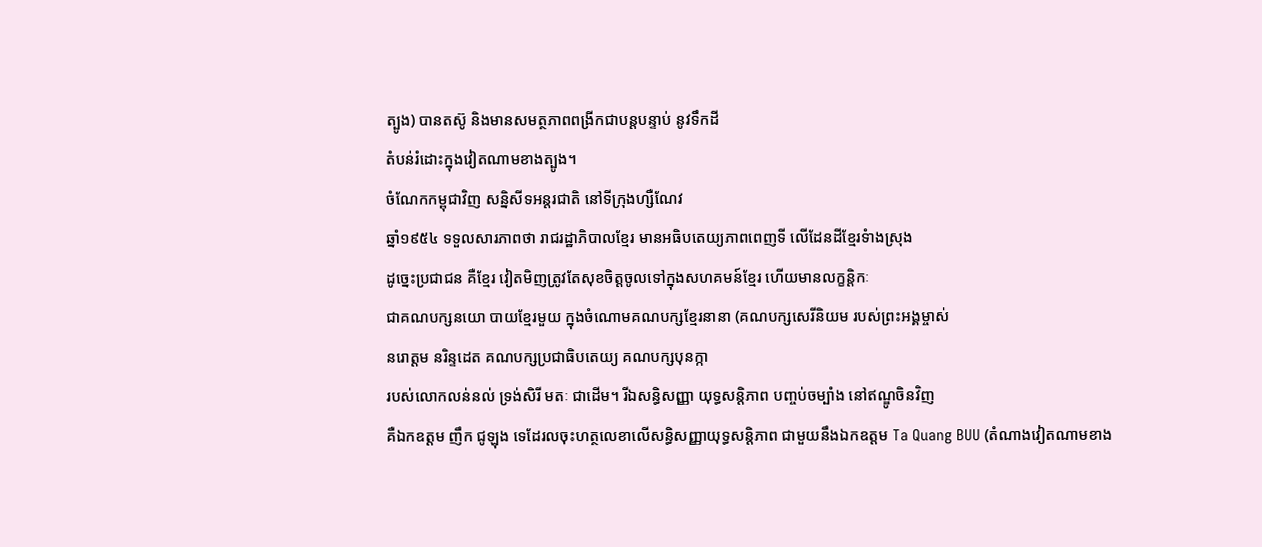ត្បូង) បានតស៊ូ និងមានសមត្ថភាពពង្រីកជាបន្តបន្ទាប់ នូវទឹកដី
តំបន់រំដោះក្នុងវៀតណាមខាងត្បូង។
ចំណែកកម្ពុជាវិញ សន្និសីទអន្តរជាតិ នៅទីក្រុងហ្សឺណែវ
ឆ្នាំ១៩៥៤ ទទួលសារភាពថា រាជរដ្ឋាភិបាលខ្មែរ មានអធិបតេយ្យភាពពេញទី លើដែនដីខ្មែរទំាងស្រុង
ដូច្នេះប្រជាជន គឺខ្មែរ វៀតមិញត្រូវតែសុខចិត្តចូលទៅក្នុងសហគមន៍ខ្មែរ ហើយមានលក្ខន្តិកៈ
ជាគណបក្សនយោ បាយខ្មែរមួយ ក្នុងចំណោមគណបក្សខ្មែរនានា (គណបក្សសេរីនិយម របស់ព្រះអង្គម្ចាស់
នរោត្តម នរិន្ទដេត គណបក្សប្រជាធិបតេយ្យ គណបក្សបុនក្កា
របស់លោកលន់នល់ ទ្រង់សិរី មតៈ ជាដើម។ រីឯសន្ធិសញ្ញា យុទ្ធសន្តិភាព បញ្ចប់ចម្បាំង នៅឥណ្ឌូចិនវិញ
គឺឯកឧត្តម ញឹក ជូឡុង ទេដែរលចុះហត្ថលេខាលើសន្ធិសញ្ញាយុទ្ធសន្តិភាព ជាមួយនឹងឯកឧត្តម Ta Quang BUU (តំណាងវៀតណាមខាង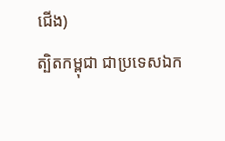ជើង)
ត្បិតកម្ពុជា ជាប្រទេសឯក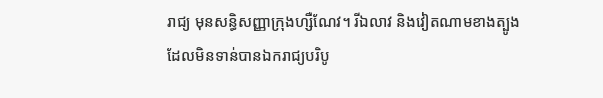រាជ្យ មុនសន្ធិសញ្ញាក្រុងហ្សឺណែវ។ រីឯលាវ និងវៀតណាមខាងត្បូង
ដែលមិនទាន់បានឯករាជ្យបរិបូ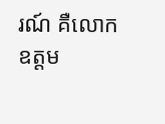រណ៍ គឺលោកឧត្តម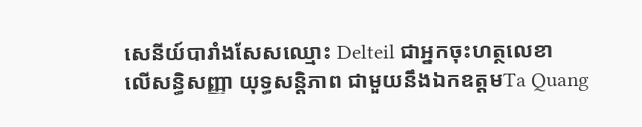សេនីយ៍បារាំងសែសឈ្មោះ Delteil ជាអ្នកចុះហត្ថលេខា
លើសន្ធិសញ្ញា យុទ្ធសន្តិភាព ជាមួយនឹងឯកឧត្តមTa Quang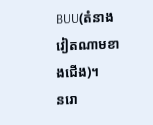BUU(តំនាងវៀតណាមខាងជើង)។
នរោ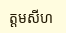ត្តមសីហ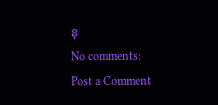នុ
No comments:
Post a Comment